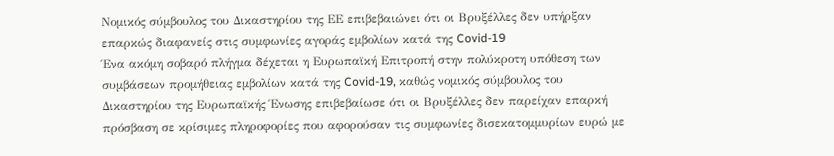Νομικός σύμβουλος του Δικαστηρίου της ΕΕ επιβεβαιώνει ότι οι Βρυξέλλες δεν υπήρξαν επαρκώς διαφανείς στις συμφωνίες αγοράς εμβολίων κατά της Covid-19
Ένα ακόμη σοβαρό πλήγμα δέχεται η Ευρωπαϊκή Επιτροπή στην πολύκροτη υπόθεση των συμβάσεων προμήθειας εμβολίων κατά της Covid-19, καθώς νομικός σύμβουλος του Δικαστηρίου της Ευρωπαϊκής Ένωσης επιβεβαίωσε ότι οι Βρυξέλλες δεν παρείχαν επαρκή πρόσβαση σε κρίσιμες πληροφορίες που αφορούσαν τις συμφωνίες δισεκατομμυρίων ευρώ με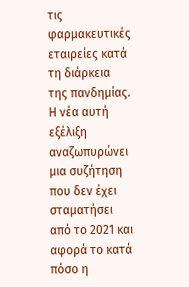τις φαρμακευτικές εταιρείες κατά τη διάρκεια της πανδημίας.
Η νέα αυτή εξέλιξη αναζωπυρώνει μια συζήτηση που δεν έχει σταματήσει από το 2021 και αφορά το κατά πόσο η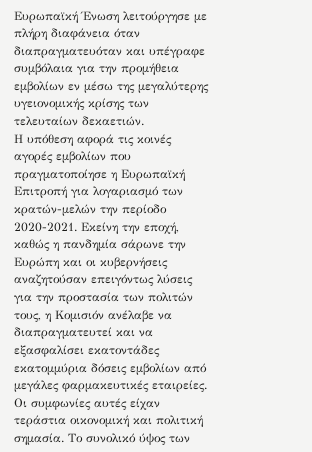Ευρωπαϊκή Ένωση λειτούργησε με πλήρη διαφάνεια όταν διαπραγματευόταν και υπέγραφε συμβόλαια για την προμήθεια εμβολίων εν μέσω της μεγαλύτερης υγειονομικής κρίσης των τελευταίων δεκαετιών.
Η υπόθεση αφορά τις κοινές αγορές εμβολίων που πραγματοποίησε η Ευρωπαϊκή Επιτροπή για λογαριασμό των κρατών-μελών την περίοδο 2020-2021. Εκείνη την εποχή, καθώς η πανδημία σάρωνε την Ευρώπη και οι κυβερνήσεις αναζητούσαν επειγόντως λύσεις για την προστασία των πολιτών τους, η Κομισιόν ανέλαβε να διαπραγματευτεί και να εξασφαλίσει εκατοντάδες εκατομμύρια δόσεις εμβολίων από μεγάλες φαρμακευτικές εταιρείες.
Οι συμφωνίες αυτές είχαν τεράστια οικονομική και πολιτική σημασία. Το συνολικό ύψος των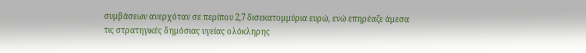συμβάσεων ανερχόταν σε περίπου 2,7 δισεκατομμύρια ευρώ, ενώ επηρέαζε άμεσα τις στρατηγικές δημόσιας υγείας ολόκληρης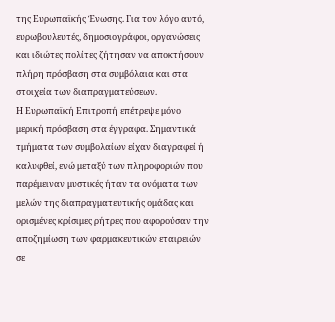της Ευρωπαϊκής Ένωσης. Για τον λόγο αυτό, ευρωβουλευτές, δημοσιογράφοι, οργανώσεις και ιδιώτες πολίτες ζήτησαν να αποκτήσουν πλήρη πρόσβαση στα συμβόλαια και στα στοιχεία των διαπραγματεύσεων.
Η Ευρωπαϊκή Επιτροπή επέτρεψε μόνο μερική πρόσβαση στα έγγραφα. Σημαντικά τμήματα των συμβολαίων είχαν διαγραφεί ή καλυφθεί, ενώ μεταξύ των πληροφοριών που παρέμειναν μυστικές ήταν τα ονόματα των μελών της διαπραγματευτικής ομάδας και ορισμένες κρίσιμες ρήτρες που αφορούσαν την αποζημίωση των φαρμακευτικών εταιρειών σε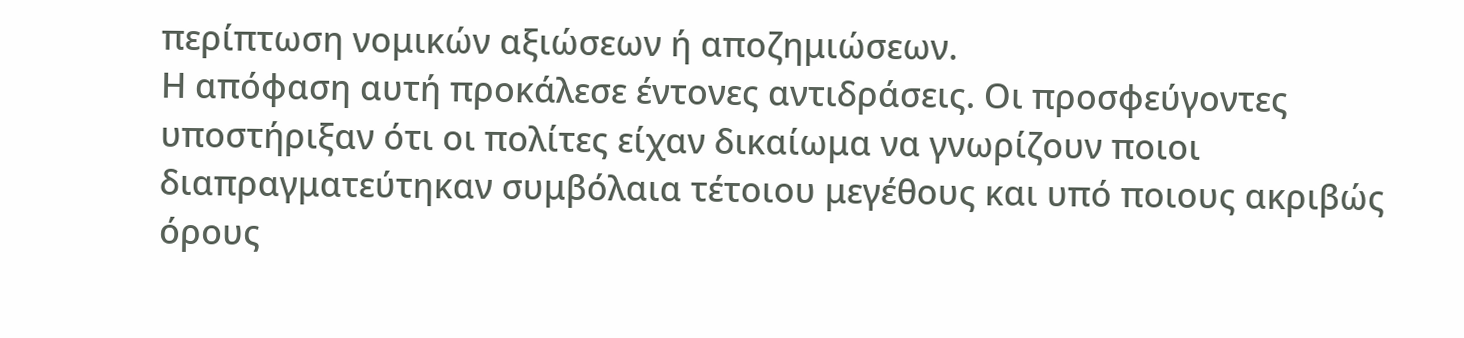περίπτωση νομικών αξιώσεων ή αποζημιώσεων.
Η απόφαση αυτή προκάλεσε έντονες αντιδράσεις. Οι προσφεύγοντες υποστήριξαν ότι οι πολίτες είχαν δικαίωμα να γνωρίζουν ποιοι διαπραγματεύτηκαν συμβόλαια τέτοιου μεγέθους και υπό ποιους ακριβώς όρους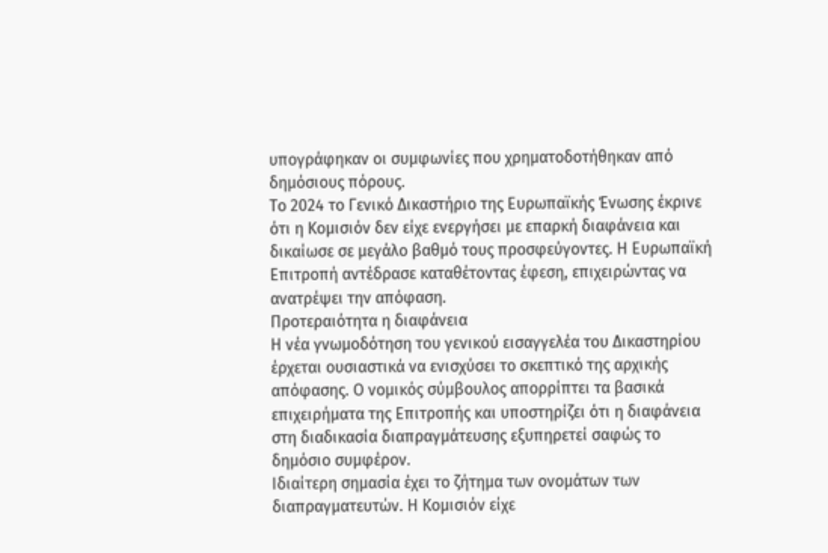υπογράφηκαν οι συμφωνίες που χρηματοδοτήθηκαν από δημόσιους πόρους.
Το 2024 το Γενικό Δικαστήριο της Ευρωπαϊκής Ένωσης έκρινε ότι η Κομισιόν δεν είχε ενεργήσει με επαρκή διαφάνεια και δικαίωσε σε μεγάλο βαθμό τους προσφεύγοντες. Η Ευρωπαϊκή Επιτροπή αντέδρασε καταθέτοντας έφεση, επιχειρώντας να ανατρέψει την απόφαση.
Προτεραιότητα η διαφάνεια
Η νέα γνωμοδότηση του γενικού εισαγγελέα του Δικαστηρίου έρχεται ουσιαστικά να ενισχύσει το σκεπτικό της αρχικής απόφασης. Ο νομικός σύμβουλος απορρίπτει τα βασικά επιχειρήματα της Επιτροπής και υποστηρίζει ότι η διαφάνεια στη διαδικασία διαπραγμάτευσης εξυπηρετεί σαφώς το δημόσιο συμφέρον.
Ιδιαίτερη σημασία έχει το ζήτημα των ονομάτων των διαπραγματευτών. Η Κομισιόν είχε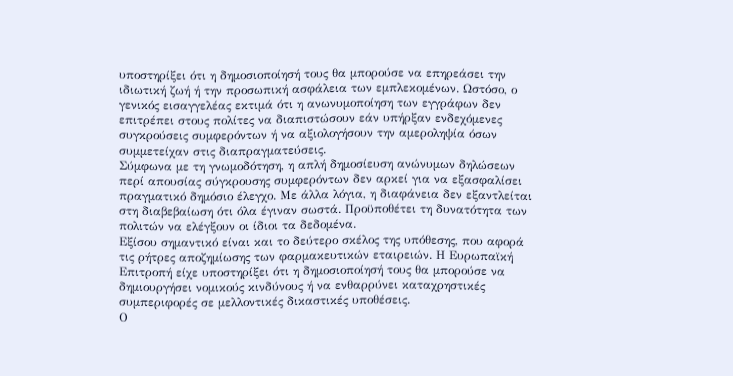υποστηρίξει ότι η δημοσιοποίησή τους θα μπορούσε να επηρεάσει την ιδιωτική ζωή ή την προσωπική ασφάλεια των εμπλεκομένων. Ωστόσο, ο γενικός εισαγγελέας εκτιμά ότι η ανωνυμοποίηση των εγγράφων δεν επιτρέπει στους πολίτες να διαπιστώσουν εάν υπήρξαν ενδεχόμενες συγκρούσεις συμφερόντων ή να αξιολογήσουν την αμεροληψία όσων συμμετείχαν στις διαπραγματεύσεις.
Σύμφωνα με τη γνωμοδότηση, η απλή δημοσίευση ανώνυμων δηλώσεων περί απουσίας σύγκρουσης συμφερόντων δεν αρκεί για να εξασφαλίσει πραγματικό δημόσιο έλεγχο. Με άλλα λόγια, η διαφάνεια δεν εξαντλείται στη διαβεβαίωση ότι όλα έγιναν σωστά. Προϋποθέτει τη δυνατότητα των πολιτών να ελέγξουν οι ίδιοι τα δεδομένα.
Εξίσου σημαντικό είναι και το δεύτερο σκέλος της υπόθεσης, που αφορά τις ρήτρες αποζημίωσης των φαρμακευτικών εταιρειών. Η Ευρωπαϊκή Επιτροπή είχε υποστηρίξει ότι η δημοσιοποίησή τους θα μπορούσε να δημιουργήσει νομικούς κινδύνους ή να ενθαρρύνει καταχρηστικές συμπεριφορές σε μελλοντικές δικαστικές υποθέσεις.
Ο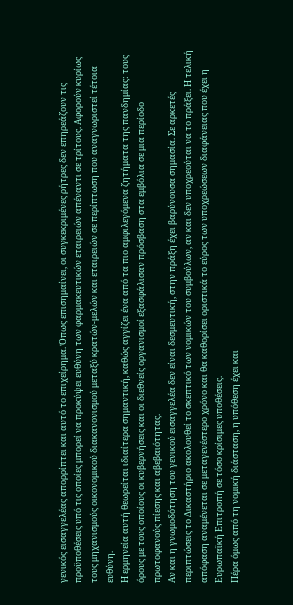γενικός εισαγγελέας απορρίπτει και αυτό το επιχείρημα. Όπως επισημαίνει, οι συγκεκριμένες ρήτρες δεν επηρεάζουν τις προϋποθέσεις υπό τις οποίες μπορεί να προκύψει ευθύνη των φαρμακευτικών εταιρειών απέναντι σε τρίτους. Αφορούν κυρίως τους μηχανισμούς οικονομικού διακανονισμού μεταξύ κρατών-μελών και εταιρειών σε περίπτωση που αναγνωριστεί τέτοια ευθύνη.
Η ερμηνεία αυτή θεωρείται ιδιαίτερα σημαντική, καθώς αγγίζει ένα από τα πιο αμφιλεγόμενα ζητήματα της πανδημίας: τους όρους με τους οποίους οι κυβερνήσεις και οι διεθνείς οργανισμοί εξασφάλισαν πρόσβαση στα εμβόλια σε μια περίοδο πρωτοφανούς πίεσης και αβεβαιότητας.
Αν και η γνωμοδότηση του γενικού εισαγγελέα δεν είναι δεσμευτική, στην πράξη έχει βαρύνουσα σημασία. Σε αρκετές περιπτώσεις το Δικαστήριο ακολουθεί το σκεπτικό των νομικών του συμβούλων, αν και δεν υποχρεούται να το πράξει. Η τελική απόφαση αναμένεται σε μεταγενέστερο χρόνο και θα καθορίσει οριστικά το εύρος των υποχρεώσεων διαφάνειας που έχει η Ευρωπαϊκή Επιτροπή σε τόσο κρίσιμες υποθέσεις.
Πέρα όμως από τη νομική διάσταση, η υπόθεση έχει και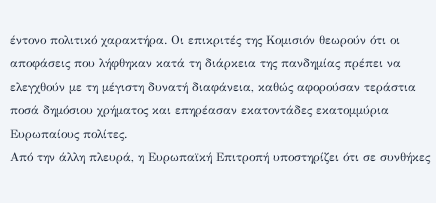έντονο πολιτικό χαρακτήρα. Οι επικριτές της Κομισιόν θεωρούν ότι οι αποφάσεις που λήφθηκαν κατά τη διάρκεια της πανδημίας πρέπει να ελεγχθούν με τη μέγιστη δυνατή διαφάνεια, καθώς αφορούσαν τεράστια ποσά δημόσιου χρήματος και επηρέασαν εκατοντάδες εκατομμύρια Ευρωπαίους πολίτες.
Από την άλλη πλευρά, η Ευρωπαϊκή Επιτροπή υποστηρίζει ότι σε συνθήκες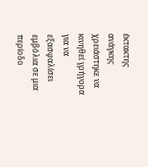έκτακτης ανάγκης χρειάστηκε να κινηθεί γρήγορα για να εξασφαλίσει εμβόλια σε μια περίοδο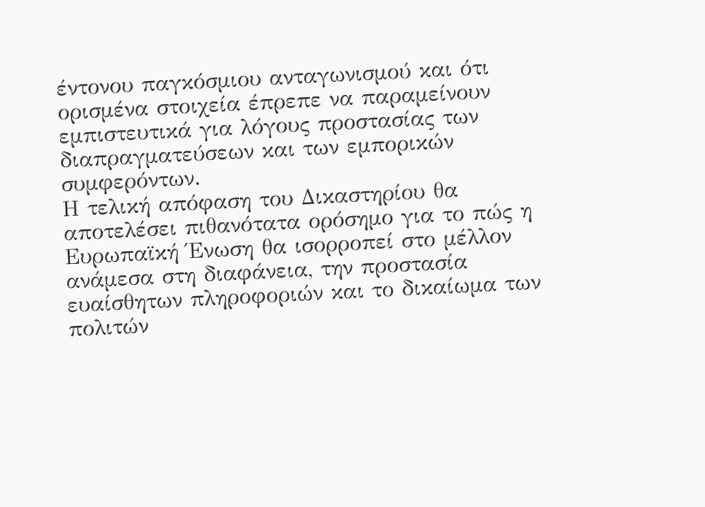έντονου παγκόσμιου ανταγωνισμού και ότι ορισμένα στοιχεία έπρεπε να παραμείνουν εμπιστευτικά για λόγους προστασίας των διαπραγματεύσεων και των εμπορικών συμφερόντων.
Η τελική απόφαση του Δικαστηρίου θα αποτελέσει πιθανότατα ορόσημο για το πώς η Ευρωπαϊκή Ένωση θα ισορροπεί στο μέλλον ανάμεσα στη διαφάνεια, την προστασία ευαίσθητων πληροφοριών και το δικαίωμα των πολιτών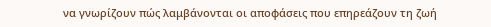να γνωρίζουν πώς λαμβάνονται οι αποφάσεις που επηρεάζουν τη ζωή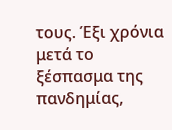τους. Έξι χρόνια μετά το ξέσπασμα της πανδημίας,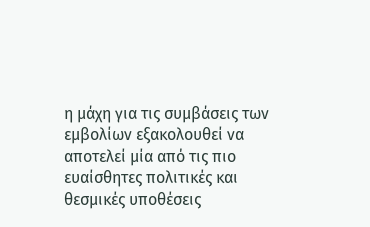η μάχη για τις συμβάσεις των εμβολίων εξακολουθεί να αποτελεί μία από τις πιο ευαίσθητες πολιτικές και θεσμικές υποθέσεις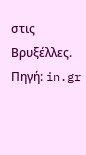στις Βρυξέλλες.
Πηγή: in.gr